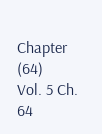Chapter (64)
Vol. 5 Ch. 64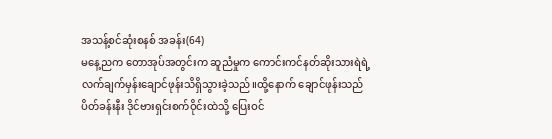အသန့်စင်ဆုံးစနစ် အခန်း(64)
မနေ့ညက တောအုပ်အတွင်းက ဆူညံမှုက ကောင်းကင်နတ်ဆိုးသားရဲရဲ့ လက်ချက်မှန်းချောင်ဖုန်းသိရှိသွားခဲ့သည်။ထို့နောက် ချောင်ဖုန်းသည် ပိတ်ခန်းနီး ဒိုင်ဗားရှင်းစက်ဝိုင်းထဲသို့ ပြေးဝင်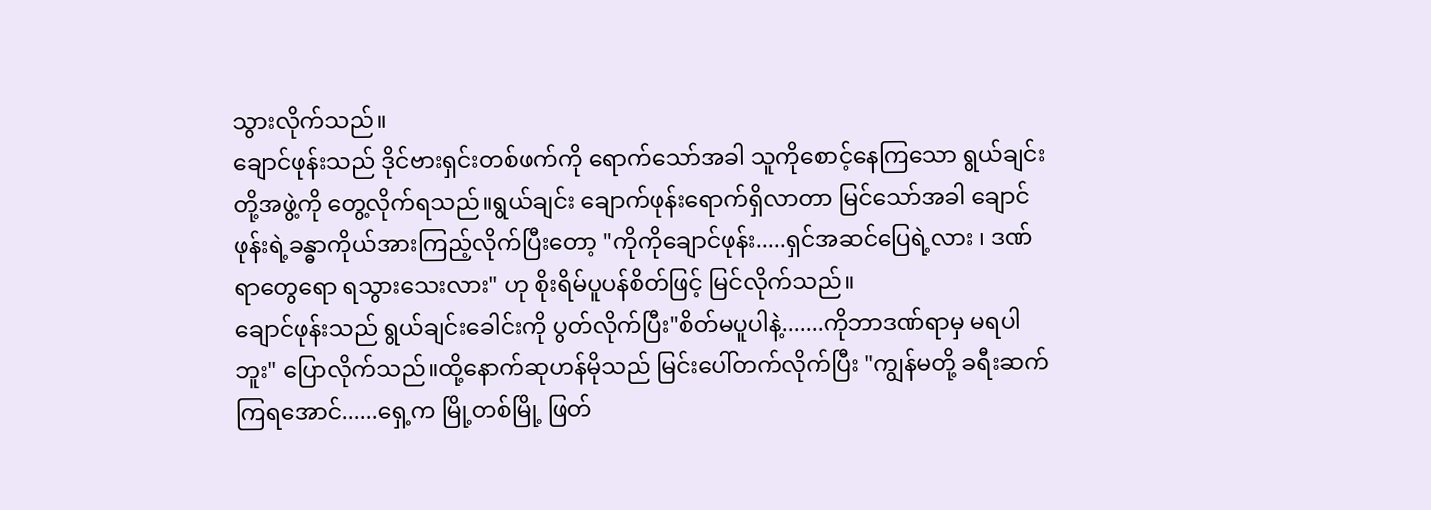သွားလိုက်သည်။
ချောင်ဖုန်းသည် ဒိုင်ဗားရှင်းတစ်ဖက်ကို ရောက်သော်အခါ သူကိုစောင့်နေကြသော ရွယ်ချင်းတို့အဖွဲ့ကို တွေ့လိုက်ရသည်။ရွယ်ချင်း ချောက်ဖုန်းရောက်ရှိလာတာ မြင်သော်အခါ ချောင်ဖုန်းရဲ့ခန္ဓာကိုယ်အားကြည့်လိုက်ပြီးတော့ "ကိုကိုချောင်ဖုန်း.....ရှင်အဆင်ပြေရဲ့လား ၊ ဒဏ်ရာတွေရော ရသွားသေးလား" ဟု စိုးရိမ်ပူပန်စိတ်ဖြင့် မြင်လိုက်သည်။
ချောင်ဖုန်းသည် ရွယ်ချင်းခေါင်းကို ပွတ်လိုက်ပြီး"စိတ်မပူပါနဲ့.......ကိုဘာဒဏ်ရာမှ မရပါဘူး" ပြောလိုက်သည်။ထို့နောက်ဆုဟန်မိုသည် မြင်းပေါ်တက်လိုက်ပြီး "ကျွန်မတို့ ခရီးဆက်ကြရအောင်......ရှေ့က မြို့တစ်မြို့ ဖြတ်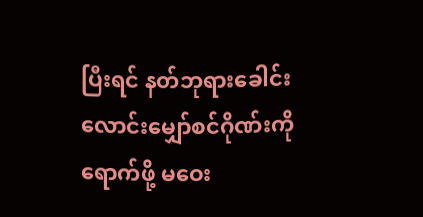ပြီးရင် နတ်ဘုရားခေါင်းလောင်းမျှော်စင်ဂိုဏ်းကို ရောက်ဖို့ မဝေး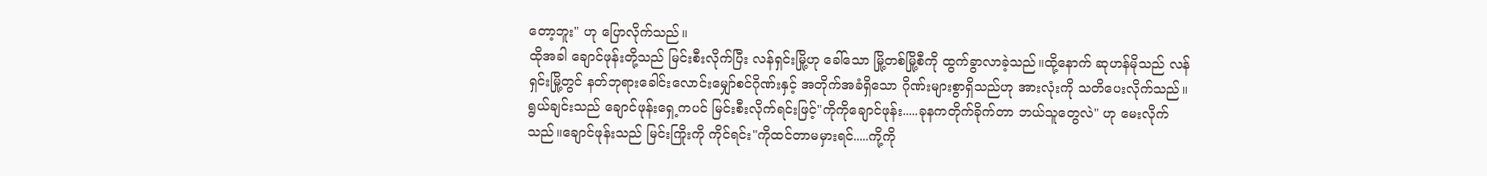တော့ဘူး" ဟု ပြောလိုက်သည်။
ထိုအခါ ချောင်ဖုန်းတို့သည် မြင်းစီးလိုက်ပြီး လန်ရှင်းမြို့ဟု ခေါ်သော မြို့တစ်မြို့စီကို ထွက်ခွာလာခဲ့သည်။ထို့နောက် ဆုဟန်မိုသည် လန်ရှင်းမြို့တွင် နတ်ဘုရားခေါင်းလောင်းမျှော်စင်ဂိုဏ်းနှင့် အတိုက်အခံရှိသော ဂိုဏ်းများစွာရှိသည်ဟု အားလုံးကို သတိပေးလိုက်သည်။
ရွယ်ချင်းသည် ချောင်ဖုန်းရှေ့ကပင် မြင်းစီးလိုက်ရင်းဖြင့်"ကိုကိုချောင်ဖုန်း.....ခုနကတိုက်ခိုက်တာ ဘယ်သူတွေလဲ" ဟု မေးလိုက်သည်။ချောင်ဖုန်းသည် မြင်းကြိုးကို ကိုင်ရင်း"ကိုထင်တာမမှားရင်.....ကို့ကို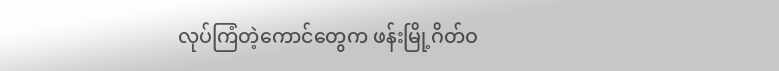လုပ်ကြံတဲ့ကောင်တွေက ဖန်းမြို့ဂိတ်ဝ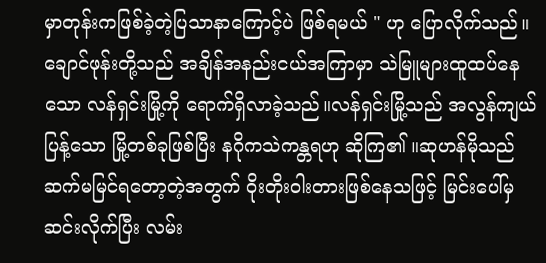မှာတုန်းကဖြစ်ခဲ့တဲ့ပြသာနာကြောင့်ပဲ ဖြစ်ရမယ် " ဟု ပြောလိုက်သည်။
ချောင်ဖုန်းတို့သည် အချိန်အနည်းငယ်အကြာမှာ သဲမြူများထူထပ်နေသော လန်ရှင်းမြို့ကို ရောက်ရှိလာခဲ့သည်။လန်ရှင်းမြို့သည် အလွန်ကျယ်ပြန့်သော မြို့တစ်ခုဖြစ်ပြီး နဂိုကသဲကန္တရဟု ဆိုကြ၏ ။ဆုဟန်မိုသည် ဆက်မမြင်ရတော့တဲ့အတွက် ဝိုးတိုးဝါးတားဖြစ်နေသဖြင့် မြင်းပေါ်မှဆင်းလိုက်ပြီး လမ်း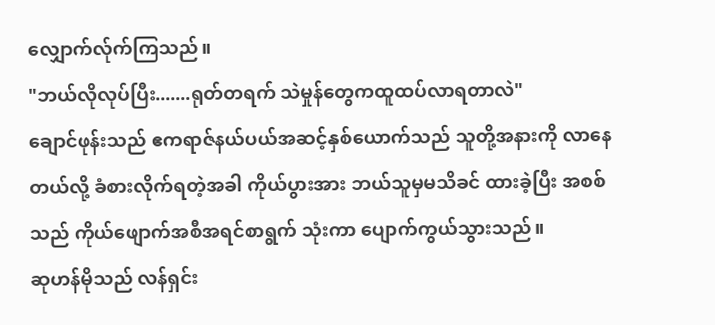လျှောက်လ်ုက်ကြသည်။
"ဘယ်လိုလုပ်ပြီး.......ရုတ်တရက် သဲမှုန်တွေကထူထပ်လာရတာလဲ"
ချောင်ဖုန်းသည် ဧကရာဇ်နယ်ပယ်အဆင့်နှစ်ယောက်သည် သူတို့အနားကို လာနေတယ်လို့ ခံစားလိုက်ရတဲ့အခါ ကိုယ်ပွားအား ဘယ်သူမှမသိခင် ထားခဲ့ပြီး အစစ်သည် ကိုယ်ဖျောက်အစီအရင်စာရွက် သုံးကာ ပျောက်ကွယ်သွားသည်။
ဆုဟန်မိုသည် လန်ရှင်း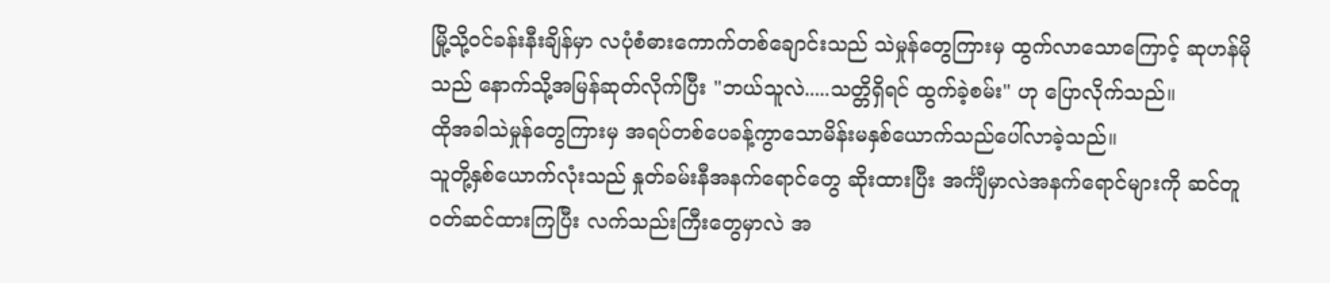မြို့သို့ဝင်ခန်းနီးချိန်မှာ လပုံစံဓားကောက်တစ်ချောင်းသည် သဲမှုန်တွေကြားမှ ထွက်လာသောကြောင့် ဆုဟန်မိုသည် နောက်သို့အမြန်ဆုတ်လိုက်ပြီး "ဘယ်သူလဲ.....သတ္တိရှိရင် ထွက်ခဲ့စမ်း" ဟု ပြောလိုက်သည်။
ထိုအခါသဲမှုန်တွေကြားမှ အရပ်တစ်ပေခန့်ကွာသောမိန်းမနှစ်ယောက်သည်ပေါ်လာခဲ့သည်။
သူတို့နှစ်ယောက်လုံးသည် နှုတ်ခမ်းနီအနက်ရောင်တွေ ဆိုးထားပြီး အင်္ကျီမှာလဲအနက်ရောင်များကို ဆင်တူဝတ်ဆင်ထားကြပြီး လက်သည်းကြီးတွေမှာလဲ အ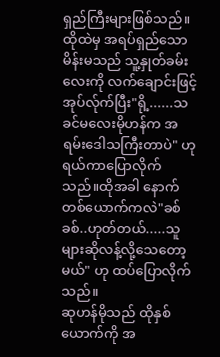ရှည်ကြီးများဖြစ်သည်။
ထိုထဲမှ အရပ်ရှည်သော မိန်းမသည် သူ့နှုတ်ခမ်းလေးကို လက်ချောင်းဖြင့် အုပ်လ်ုက်ပြီး"ရို့......သခင်မလေးမိုဟန်က အရမ်းဒေါသကြီးတာပဲ" ဟု ရယ်ကာပြောလိုက်သည်။ထိုအခါ နောက်တစ်ယောက်ကလဲ"ခစ်ခစ်..ဟုတ်တယ်.....သူများဆိုလန့်လို့သေတော့မယ်" ဟု ထပ်ပြောလိုက်သည်။
ဆုဟန်မိုသည် ထိုနှစ်ယောက်ကို အ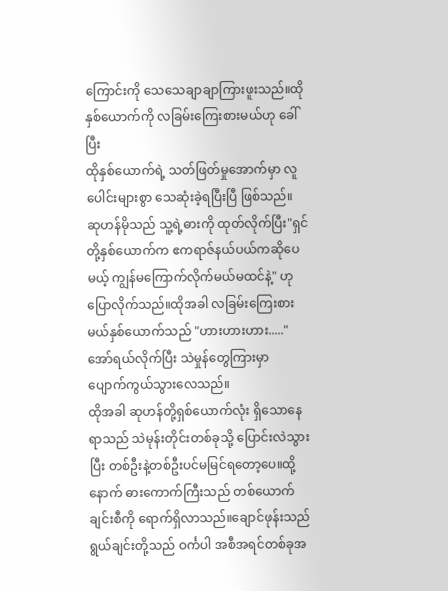ကြောင်းကို သေသေချာချာကြားဖူးသည်။ထိုနှစ်ယောက်ကို လခြမ်းကြေးစားမယ်ဟု ခေါ်ပြီး
ထိုနှစ်ယောက်ရဲ့ သတ်ဖြတ်မှုအောက်မှာ လူပေါင်းများစွာ သေဆုံးခဲ့ရပြီးပြီ ဖြစ်သည်။
ဆုဟန်မိုသည် သူ့ရဲ့ဓားကို ထုတ်လိုက်ပြီး"ရှင်တို့နှစ်ယောက်က ဧကရာဇ်နယ်ပယ်ကဆိုပေမယ့် ကျွန်မကြောက်လိုက်မယ်မထင်နဲ့" ဟု ပြောလိုက်သည်။ထိုအခါ လခြမ်းကြေးစားမယ်နှစ်ယောက်သည် "ဟားဟားဟား....."အော်ရယ်လိုက်ပြီး သဲမှုန်တွေကြားမှာ ပျောက်ကွယ်သွားလေသည်။
ထိုအခါ ဆုဟန်တို့ရှစ်ယောက်လုံး ရှိသောနေရာသည် သဲမုန်းတိုင်းတစ်ခုသို့ ပြောင်းလဲသွားပြီး တစ်ဦးနဲ့တစ်ဦးပင်မမြင်ရတော့ပေ။ထို့နောက် ဓားကောက်ကြီးသည် တစ်ယောက်ချင်းစီကို ရောက်ရှိလာသည်။ချောင်ဖုန်းသည် ရွယ်ချင်းတို့သည် ဝင်္ကပါ အစီအရင်တစ်ခုအ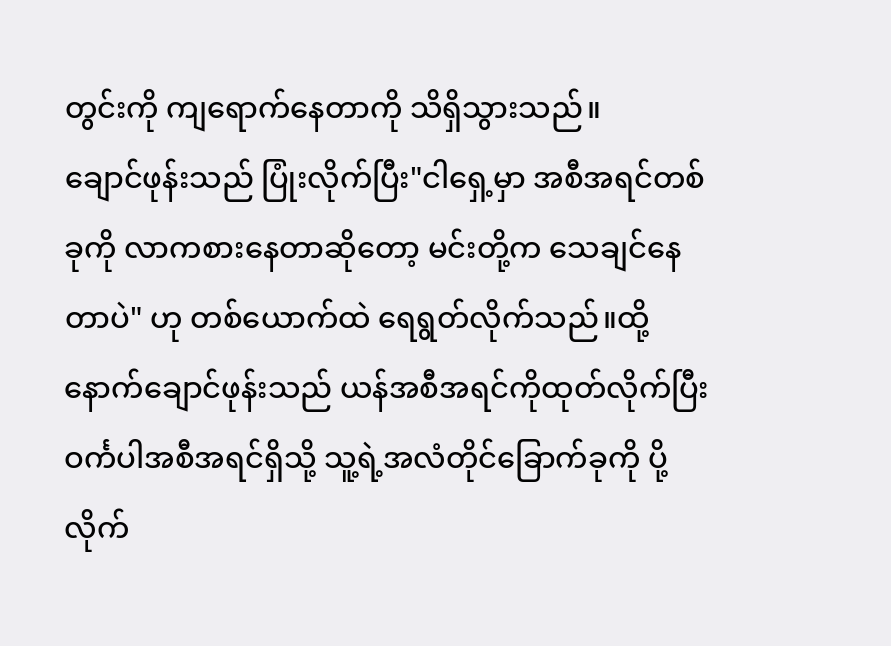တွင်းကို ကျရောက်နေတာကို သိရှိသွားသည်။
ချောင်ဖုန်းသည် ပြုံးလိုက်ပြီး"ငါရှေ့မှာ အစီအရင်တစ်ခုကို လာကစားနေတာဆိုတော့ မင်းတို့က သေချင်နေတာပဲ" ဟု တစ်ယောက်ထဲ ရေရွတ်လိုက်သည်။ထို့နောက်ချောင်ဖုန်းသည် ယန်အစီအရင်ကိုထုတ်လိုက်ပြီး ဝင်္ကပါအစီအရင်ရှိသို့ သူ့ရဲ့အလံတိုင်ခြောက်ခုကို ပို့လိုက်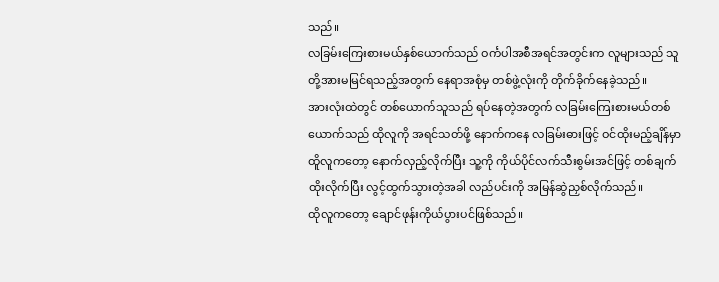သည်။
လခြမ်းကြေးစားမယ်နှစ်ယောက်သည် ဝင်္ကပါအစီအရင်အတွင်းက လူများသည် သူတို့အားမမြင်ရသည့်အတွက် နေရာအစုံမှ တစ်ဖွဲ့လုံးကို တိုက်ခိုက်နေခဲ့သည်။
အားလုံးထဲတွင် တစ်ယောက်သူသည် ရပ်နေတဲ့အတွက် လခြမ်းကြေးစားမယ်တစ်ယောက်သည် ထိုလူကို အရင်သတ်ဖို့ နောက်ကနေ လခြမ်းဓားဖြင့် ဝင်ထိုးမည့်ချိန်မှာ ထိူလူကတော့ နောက်လှည့်လိုက်ပြီး သူ့ကို ကိုယ်ပိုင်လက်သီးစွမ်းအင်ဖြင့် တစ်ချက်ထိုးလိုက်ပြီး လွင့်ထွက်သွားတဲ့အခါ လည်ပင်းကို အမြန်ဆွဲညှစ်လိုက်သည်။
ထိုလူကတော့ ချောင်ဖုန်းကိုယ်ပွားပင်ဖြစ်သည်။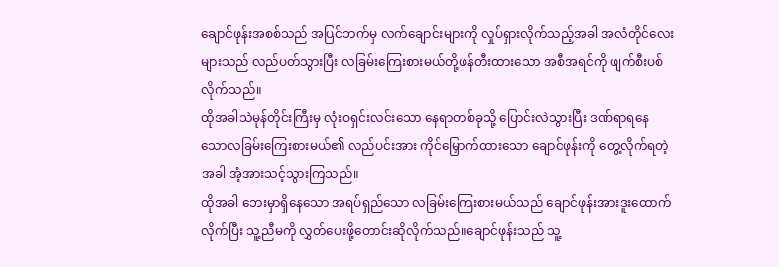ချောင်ဖုန်းအစစ်သည် အပြင်ဘက်မှ လက်ချောင်းများကို လှုပ်ရှားလိုက်သည့်အခါ အလံတိုင်လေးများသည် လည်ပတ်သွားပြီး လခြမ်းကြေးစားမယ်တို့ဖန်တီးထားသော အစီအရင်ကို ဖျက်စီးပစ်လိုက်သည်။
ထိုအခါသဲမုန်တိုင်းကြီးမှ လုံးဝရှင်းလင်းသော နေရာတစ်ခုသို့ ပြောင်းလဲသွားပြီး ဒဏ်ရာရနေသောလခြမ်းကြေးစားမယ်၏ လည်ပင်းအား ကိုင်မြှောက်ထားသော ချောင်ဖုန်းကို တွေ့လိုက်ရတဲ့အခါ အံ့အားသင့်သွားကြသည်။
ထိုအခါ ဘေးမှာရှိနေသော အရပ်ရှည်သော လခြမ်းကြေးစားမယ်သည် ချောင်ဖုန်းအားဒူးထောက်လိုက်ပြီး သူ့ညီမကို လွှတ်ပေးဖို့တောင်းဆိုလိုက်သည်။ချောင်ဖုန်းသည် သူ့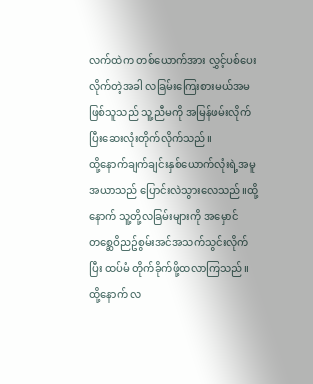လက်ထဲက တစ်ယောက်အား လွှင့်ပစ်ပေးလိုက်တဲ့အခါ လခြမ်းကြေးစားမယ်အမဖြစ်သူသည် သူ့ညီမကို အမြန်ဖမ်းလိုက်ပြီးဆေးလုံးတိုက်လိုက်သည်။
ထို့နောက်ချက်ချင်းနှစ်ယောက်လုံးရဲ့အမူအယာသည် ပြောင်းလဲသွားလေသည်။ထို့နောက် သူ့တို့လခြမ်းများကို အမှောင်တစ္ဆေဝိညဥ်စွမ်းအင်အသက်သွင်းလိုက်ပြီး ထပ်မံ တိုက်ခိုက်ဖို့ထလာကြသည်။
ထို့နောက် လ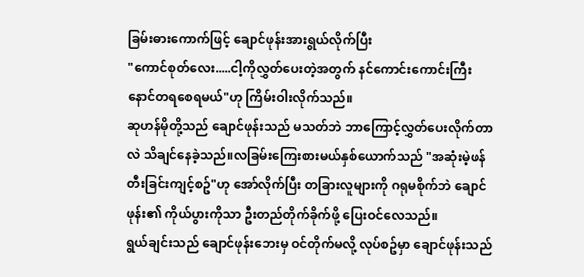ခြမ်းဓားကောက်ဖြင့် ချောင်ဖုန်းအားရွယ်လိုက်ပြီး
"ကောင်စုတ်လေး.....ငါ့ကိုလွှတ်ပေးတဲ့အတွက် နင်ကောင်းကောင်းကြီးနောင်တရစေရမယ်"ဟု ကြိမ်းဝါးလိုက်သည်။
ဆုဟန်မိုတို့သည် ချောင်ဖုန်းသည် မသတ်ဘဲ ဘာကြောင့်လွှတ်ပေးလိုက်တာလဲ သိချင်နေခဲ့သည်။လခြမ်းကြေးစားမယ်နှစ်ယောက်သည် "အဆုံးမဲ့ဖန်တီးခြင်းကျင့်စဥ်"ဟု အော်လိုက်ပြီး တခြားလူများကို ဂရုမစိုက်ဘဲ ချောင်ဖုန်း၏ ကိုယ်ပွားကိုသာ ဦးတည်တိုက်ခိုက်ဖို့ ပြေးဝင်လေသည်။
ရွယ်ချင်းသည် ချောင်ဖုန်းဘေးမှ ဝင်တိုက်မလို့ လုပ်စဥ်မှာ ချောင်ဖုန်းသည်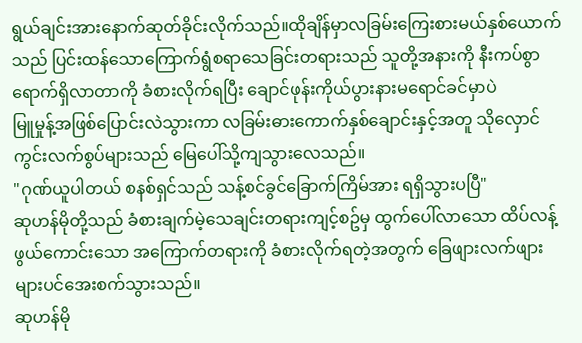ရွယ်ချင်းအားနောက်ဆုတ်ခိုင်းလိုက်သည်။ထိုချိန်မှာလခြမ်းကြေးစားမယ်နှစ်ယောက်သည် ပြင်းထန်သောကြောက်ရွံစရာသေခြင်းတရားသည် သူတို့အနားကို နီးကပ်စွာရောက်ရှိလာတာကို ခံစားလိုက်ရပြီး ချောင်ဖုန်းကိုယ်ပွားနားမရောင်ခင်မှာပဲ
မြူမှုန့်အဖြစ်ပြောင်းလဲသွားကာ လခြမ်းဓားကောက်နှစ်ချောင်းနှင့်အတူ သိုလှောင်ကွင်းလက်စွပ်များသည် မြေပေါ်သို့ကျသွားလေသည်။
"ဂုဏ်ယူပါတယ် စနစ်ရှင်သည် သန့်စင်ခွင်ခြောက်ကြိမ်အား ရရှိသွားပပြီ"
ဆုဟန်မိုတို့သည် ခံစားချက်မဲ့သေချင်းတရားကျင့်စဥ်မှ ထွက်ပေါ်လာသော ထိပ်လန့်ဖွယ်ကောင်းသော အကြောက်တရားကို ခံစားလိုက်ရတဲ့အတွက် ခြေဖျားလက်ဖျားများပင်အေးစက်သွားသည်။
ဆုဟန်မို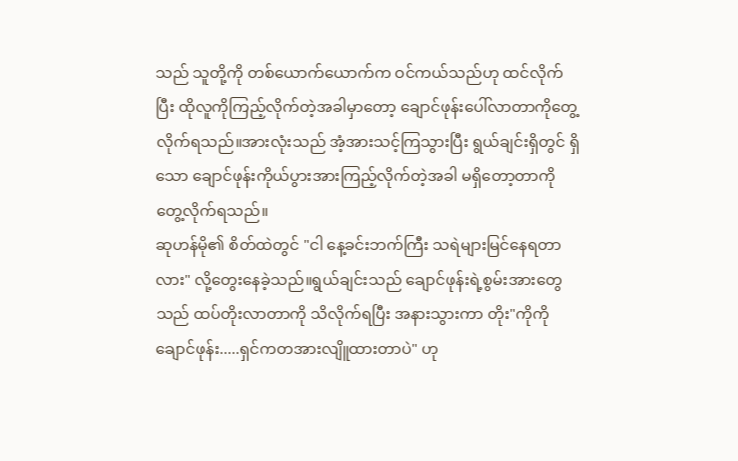သည် သူတို့ကို တစ်ယောက်ယောက်က ဝင်ကယ်သည်ဟု ထင်လိုက်ပြီး ထိုလူကိုကြည့်လိုက်တဲ့အခါမှာတော့ ချောင်ဖုန်းပေါ်လာတာကိုတွေ့လိုက်ရသည်။အားလုံးသည် အံ့အားသင့်ကြသွားပြီး ရွယ်ချင်းရှိတွင် ရှိသော ချောင်ဖုန်းကိုယ်ပွားအားကြည့်လိုက်တဲ့အခါ မရှိတော့တာကို တွေ့လိုက်ရသည်။
ဆုဟန်မို၏ စိတ်ထဲတွင် "ငါ နေ့ခင်းဘက်ကြီး သရဲများမြင်နေရတာလား" လို့တွေးနေခဲ့သည်။ရွယ်ချင်းသည် ချောင်ဖုန်းရဲ့စွမ်းအားတွေသည် ထပ်တိုးလာတာကို သိလိုက်ရပြီး အနားသွားကာ တိုး"ကိုကိုချောင်ဖုန်း.....ရှင်ကတအားလျိူထားတာပဲ" ဟု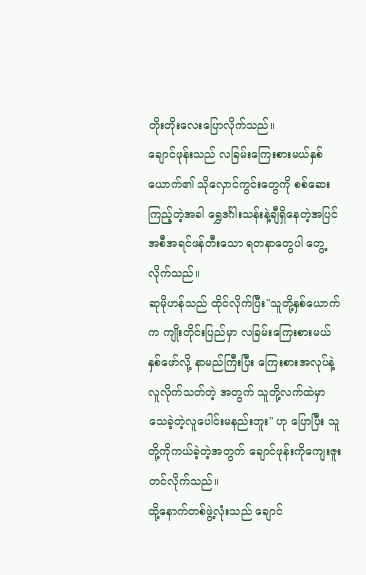တိုးတိုးလေးပြောလိုက်သည်။
ချောင်ဖုန်းသည် လခြမ်းကြေးစားမယ်နှစ်ယောက်၏ သိုလှောင်ကွင်းတွေကို စစ်ဆေးကြည့်တဲ့အခါ ရွှေဒင်္ဂါးသန်းနဲ့ချီရှိနေတဲ့အပြင် အစီအရင်ဖန်တီးသော ရတနာတွေပါ တွေ့လိုက်သည်။
ဆုမိုဟန်သည် ထိုင်လိုက်ပြီး"သူတို့နှစ်ယောက်က ကျိုးတိုင်းပြည်မှာ လခြမ်းကြေးစားမယ်နှစ်ဖော်လို့ နာမည်ကြီးပြီး ကြေးစားအလုပ်နဲ့လူလိုက်သတ်တဲ့ အတွက် သူတို့လက်ထဲမှာ သေခဲ့တဲ့လူပေါင်းမနည်းဘူး" ဟု ပြောပြီး သူတို့ကိုကယ်ခဲ့တဲ့အတွက် ချောင်ဖုန်းကိုကျေးဇူးတင်လိုက်သည်။
ထို့နောက်တစ်ဖွဲ့လုံးသည် ချောင်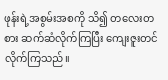ဖုန်းရဲ့အစွမ်းအစကို သိ၍ တလေးတစား ဆက်ဆံလိုက်ကြပြီး ကျေးဇူးတင်လိုက်ကြသည်။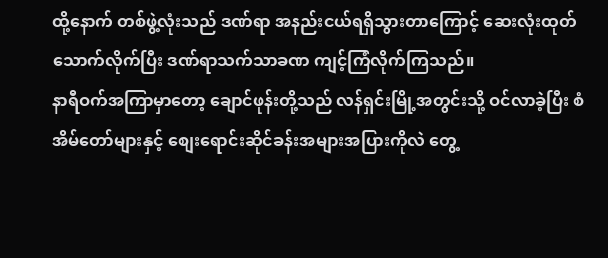ထို့နောက် တစ်ဖွဲ့လုံးသည် ဒဏ်ရာ အနည်းငယ်ရရှိသွားတာကြောင့် ဆေးလုံးထုတ်သောက်လိုက်ပြီး ဒဏ်ရာသက်သာခဏ ကျင့်ကြံလိုက်ကြသည်။
နာရီဝက်အကြာမှာတော့ ချောင်ဖုန်းတို့သည် လန်ရှင်းမြို့အတွင်းသို့ ဝင်လာခဲ့ပြီး စံအိမ်တော်များနှင့် စျေးရောင်းဆိုင်ခန်းအများအပြားကိုလဲ တွေ့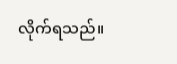လိုက်ရသည်။